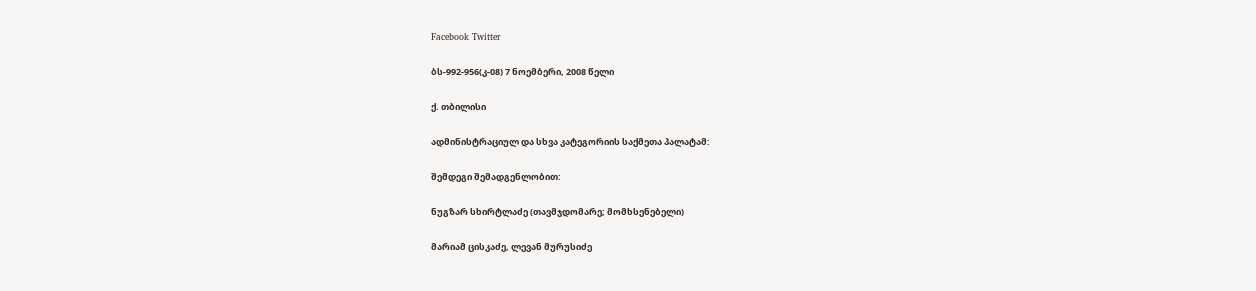Facebook Twitter

ბს-992-956(კ-08) 7 ნოემბერი, 2008 წელი

ქ. თბილისი

ადმინისტრაციულ და სხვა კატეგორიის საქმეთა პალატამ:

შემდეგი შემადგენლობით:

ნუგზარ სხირტლაძე (თავმჯდომარე; მომხსენებელი)

მარიამ ცისკაძე, ლევან მურუსიძე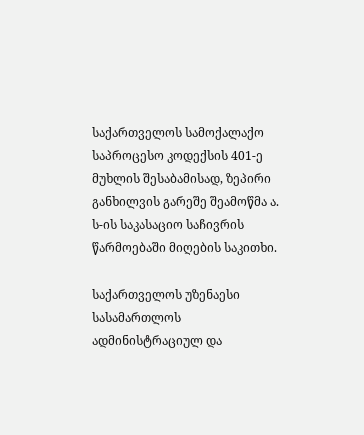საქართველოს სამოქალაქო საპროცესო კოდექსის 401-ე მუხლის შესაბამისად, ზეპირი განხილვის გარეშე შეამოწმა ა. ს-ის საკასაციო საჩივრის წარმოებაში მიღების საკითხი.

საქართველოს უზენაესი სასამართლოს ადმინისტრაციულ და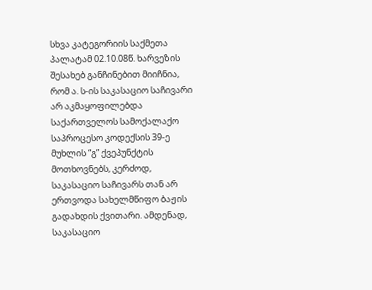სხვა კატეგორიის საქმეთა პალატამ 02.10.08წ. ხარვეზის შესახებ განჩინებით მიიჩნია, რომ ა. ს-ის საკასაციო საჩივარი არ აკმაყოფილებდა საქართველოს სამოქალაქო საპროცესო კოდექსის 39-ე მუხლის “გ” ქვეპუნქტის მოთხოვნებს, კერძოდ, საკასაციო საჩივარს თან არ ერთვოდა სახელმწიფო ბაჟის გადახდის ქვითარი. ამდენად, საკასაციო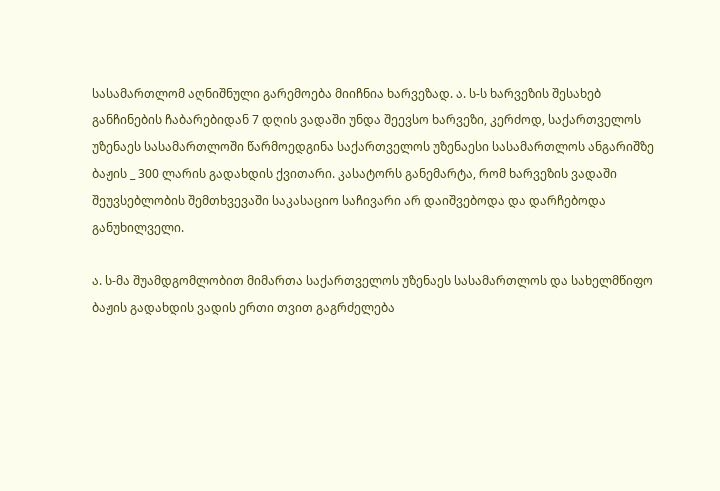სასამართლომ აღნიშნული გარემოება მიიჩნია ხარვეზად. ა. ს-ს ხარვეზის შესახებ განჩინების ჩაბარებიდან 7 დღის ვადაში უნდა შეევსო ხარვეზი, კერძოდ, საქართველოს უზენაეს სასამართლოში წარმოედგინა საქართველოს უზენაესი სასამართლოს ანგარიშზე ბაჟის _ 300 ლარის გადახდის ქვითარი. კასატორს განემარტა, რომ ხარვეზის ვადაში შეუვსებლობის შემთხვევაში საკასაციო საჩივარი არ დაიშვებოდა და დარჩებოდა განუხილველი.

ა. ს-მა შუამდგომლობით მიმართა საქართველოს უზენაეს სასამართლოს და სახელმწიფო ბაჟის გადახდის ვადის ერთი თვით გაგრძელება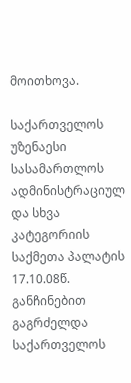მოითხოვა.

საქართველოს უზენაესი სასამართლოს ადმინისტრაციულ და სხვა კატეგორიის საქმეთა პალატის 17.10.08წ. განჩინებით გაგრძელდა საქართველოს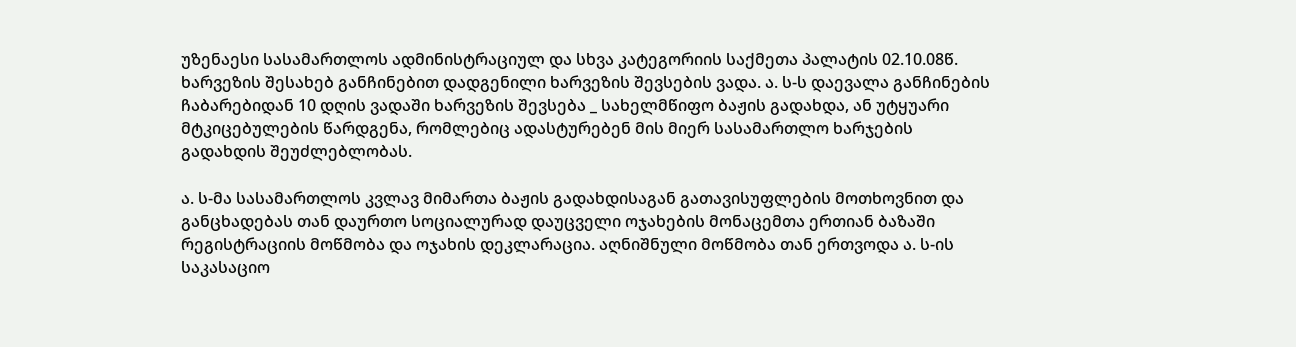უზენაესი სასამართლოს ადმინისტრაციულ და სხვა კატეგორიის საქმეთა პალატის 02.10.08წ. ხარვეზის შესახებ განჩინებით დადგენილი ხარვეზის შევსების ვადა. ა. ს-ს დაევალა განჩინების ჩაბარებიდან 10 დღის ვადაში ხარვეზის შევსება _ სახელმწიფო ბაჟის გადახდა, ან უტყუარი მტკიცებულების წარდგენა, რომლებიც ადასტურებენ მის მიერ სასამართლო ხარჯების გადახდის შეუძლებლობას.

ა. ს-მა სასამართლოს კვლავ მიმართა ბაჟის გადახდისაგან გათავისუფლების მოთხოვნით და განცხადებას თან დაურთო სოციალურად დაუცველი ოჯახების მონაცემთა ერთიან ბაზაში რეგისტრაციის მოწმობა და ოჯახის დეკლარაცია. აღნიშნული მოწმობა თან ერთვოდა ა. ს-ის საკასაციო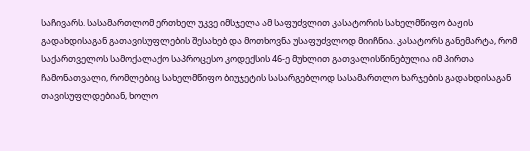საჩივარს. სასამართლომ ერთხელ უკვე იმსჯელა ამ საფუძვლით კასატორის სახელმწიფო ბაჟის გადახდისაგან გათავისუფლების შესახებ და მოთხოვნა უსაფუძვლოდ მიიჩნია. კასატორს განემარტა, რომ საქართველოს სამოქალაქო საპროცესო კოდექსის 46-ე მუხლით გათვალისწინებულია იმ პირთა ჩამონათვალი, რომლებიც სახელმწიფო ბიუჯეტის სასარგებლოდ სასამართლო ხარჯების გადახდისაგან თავისუფლდებიან, ხოლო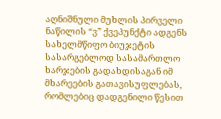აღნიშნული მუხლის პირველი ნაწილის “ვ” ქვეპუნქტი ადგენს სახელმწიფო ბიუჯეტის სასარგებლოდ სასამართლო ხარჯების გადახდისაგან იმ მხარეების გათავისუფლებას, რომლებიც დადგენილი წესით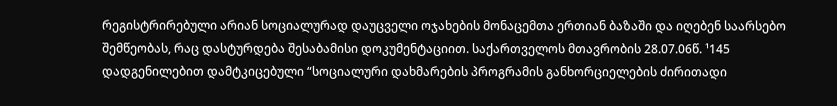რეგისტრირებული არიან სოციალურად დაუცველი ოჯახების მონაცემთა ერთიან ბაზაში და იღებენ საარსებო შემწეობას, რაც დასტურდება შესაბამისი დოკუმენტაციით. საქართველოს მთავრობის 28.07.06წ. ¹145 დადგენილებით დამტკიცებული “სოციალური დახმარების პროგრამის განხორციელების ძირითადი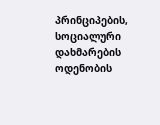პრინციპების, სოციალური დახმარების ოდენობის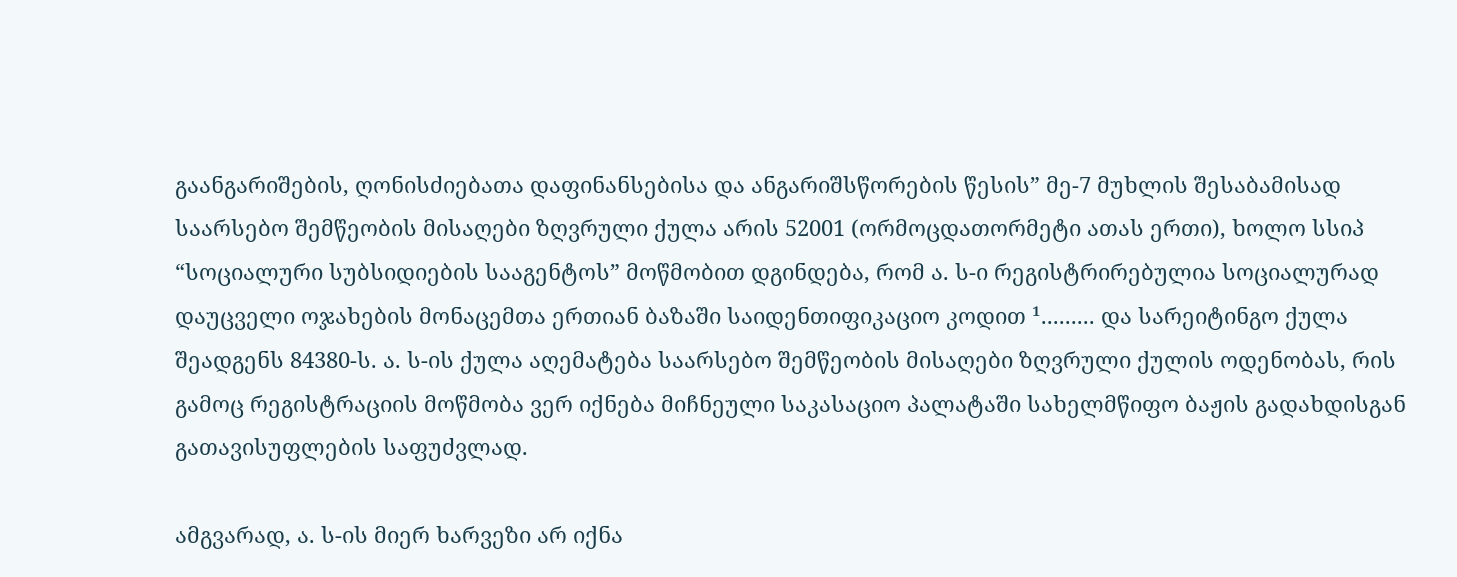გაანგარიშების, ღონისძიებათა დაფინანსებისა და ანგარიშსწორების წესის” მე-7 მუხლის შესაბამისად საარსებო შემწეობის მისაღები ზღვრული ქულა არის 52001 (ორმოცდათორმეტი ათას ერთი), ხოლო სსიპ “სოციალური სუბსიდიების სააგენტოს” მოწმობით დგინდება, რომ ა. ს-ი რეგისტრირებულია სოციალურად დაუცველი ოჯახების მონაცემთა ერთიან ბაზაში საიდენთიფიკაციო კოდით ¹......... და სარეიტინგო ქულა შეადგენს 84380-ს. ა. ს-ის ქულა აღემატება საარსებო შემწეობის მისაღები ზღვრული ქულის ოდენობას, რის გამოც რეგისტრაციის მოწმობა ვერ იქნება მიჩნეული საკასაციო პალატაში სახელმწიფო ბაჟის გადახდისგან გათავისუფლების საფუძვლად.

ამგვარად, ა. ს-ის მიერ ხარვეზი არ იქნა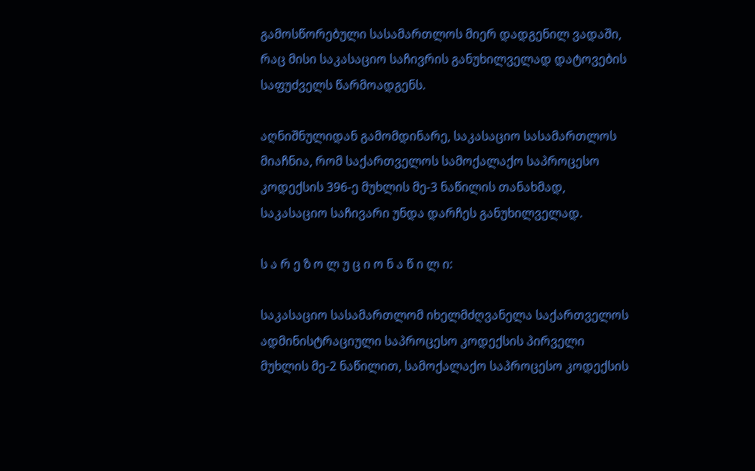გამოსწორებული სასამართლოს მიერ დადგენილ ვადაში, რაც მისი საკასაციო საჩივრის განუხილველად დატოვების საფუძველს წარმოადგენს.

აღნიშნულიდან გამომდინარე, საკასაციო სასამართლოს მიაჩნია, რომ საქართველოს სამოქალაქო საპროცესო კოდექსის 396-ე მუხლის მე-3 ნაწილის თანახმად, საკასაციო საჩივარი უნდა დარჩეს განუხილველად.

ს ა რ ე ზ ო ლ უ ც ი ო ნ ა წ ი ლ ი:

საკასაციო სასამართლომ იხელმძღვანელა საქართველოს ადმინისტრაციული საპროცესო კოდექსის პირველი მუხლის მე-2 ნაწილით, სამოქალაქო საპროცესო კოდექსის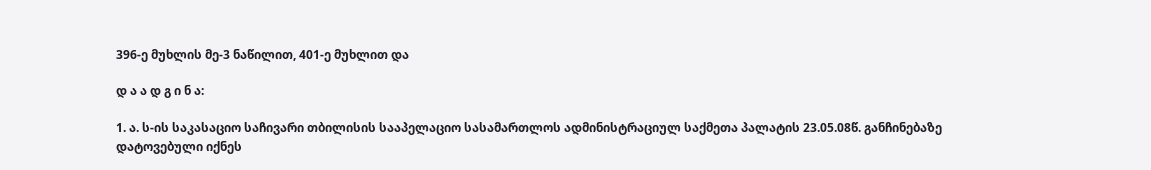396-ე მუხლის მე-3 ნაწილით, 401-ე მუხლით და

დ ა ა დ გ ი ნ ა:

1. ა. ს-ის საკასაციო საჩივარი თბილისის სააპელაციო სასამართლოს ადმინისტრაციულ საქმეთა პალატის 23.05.08წ. განჩინებაზე დატოვებული იქნეს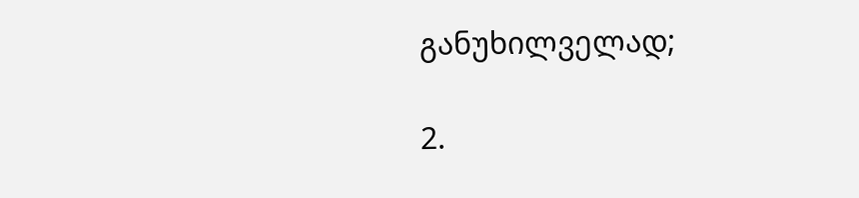განუხილველად;

2.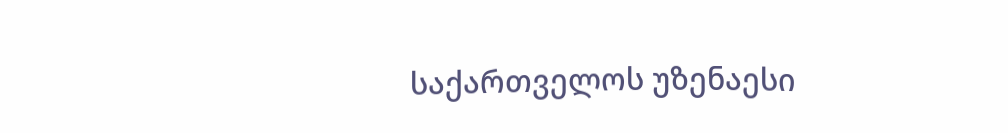საქართველოს უზენაესი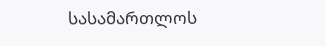სასამართლოს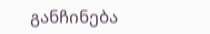განჩინება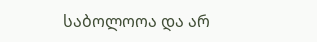საბოლოოა და არ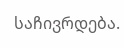საჩივრდება.